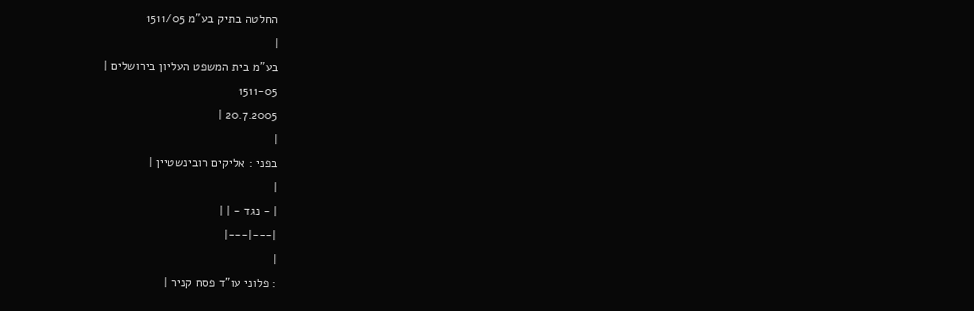החלטה בתיק בע"מ 1511/05
|
בע"מ בית המשפט העליון בירושלים |
1511-05
20.7.2005 |
|
בפני : אליקים רובינשטיין |
|
| - נגד - | |
|---|---|
|
: פלוני עו"ד פסח קניר |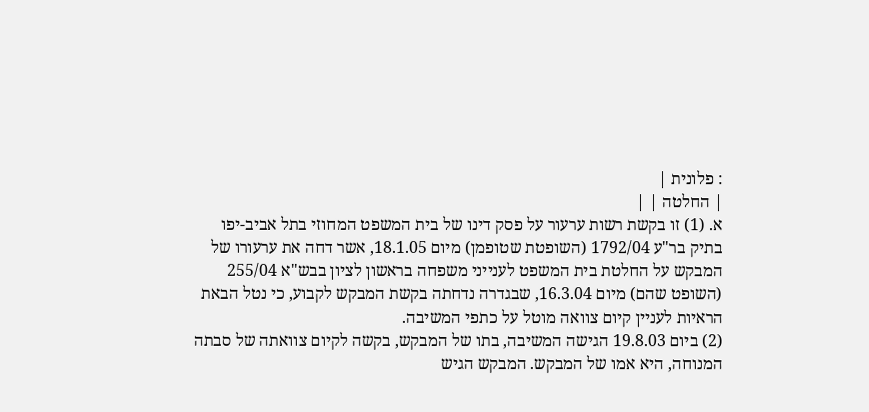: פלונית |
| החלטה | |
א. (1) זו בקשת רשות ערעור על פסק דינו של בית המשפט המחוזי בתל אביב-יפו בתיק בר"ע 1792/04 (השופטת שטופמן) מיום 18.1.05, אשר דחה את ערעורו של המבקש על החלטת בית המשפט לענייני משפחה בראשון לציון בבש"א 255/04 (השופט שהם) מיום 16.3.04, שבגדרה נדחתה בקשת המבקש לקבוע, כי נטל הבאת הראיות לעניין קיום צוואה מוטל על כתפי המשיבה.
(2) ביום 19.8.03 הגישה המשיבה, בתו של המבקש, בקשה לקיום צוואתה של סבתה המנוחה, היא אמו של המבקש. המבקש הגיש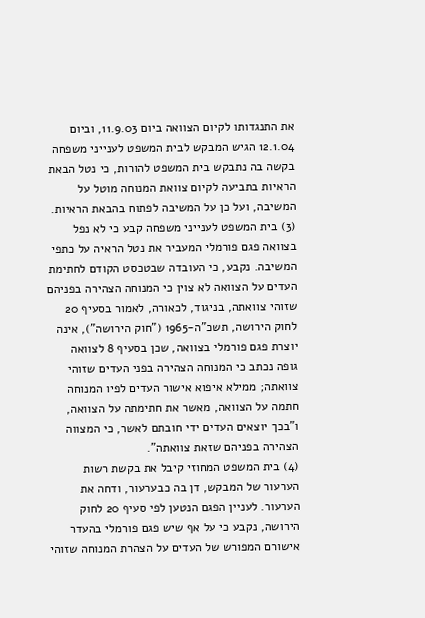את התנגדותו לקיום הצוואה ביום 11.9.03, וביום 12.1.04 הגיש המבקש לבית המשפט לענייני משפחה בקשה בה נתבקש בית המשפט להורות, כי נטל הבאת הראיות בתביעה לקיום צוואת המנוחה מוטל על המשיבה, ועל כן על המשיבה לפתוח בהבאת הראיות.
(3) בית המשפט לענייני משפחה קבע כי לא נפל בצוואה פגם פורמלי המעביר את נטל הראיה על כתפי המשיבה. נקבע, כי העובדה שבטכסט הקודם לחתימת העדים על הצוואה לא צוין כי המנוחה הצהירה בפניהם שזוהי צוואתה, בניגוד, לכאורה, לאמור בסעיף 20 לחוק הירושה, תשכ"ה-1965 ("חוק הירושה"), אינה יוצרת פגם פורמלי בצוואה, שכן בסעיף 8 לצוואה גופה נכתב כי המנוחה הצהירה בפני העדים שזוהי צוואתה; ממילא איפוא אישור העדים לפיו המנוחה חתמה על הצוואה, מאשר את חתימתה על הצוואה, ו"בכך יוצאים העדים ידי חובתם לאשר, כי המצווה הצהירה בפניהם שזאת צוואתה".
(4) בית המשפט המחוזי קיבל את בקשת רשות הערעור של המבקש, דן בה כבערעור, ודחה את הערעור. לעניין הפגם הנטען לפי סעיף 20 לחוק הירושה, נקבע כי על אף שיש פגם פורמלי בהעדר אישורם המפורש של העדים על הצהרת המנוחה שזוהי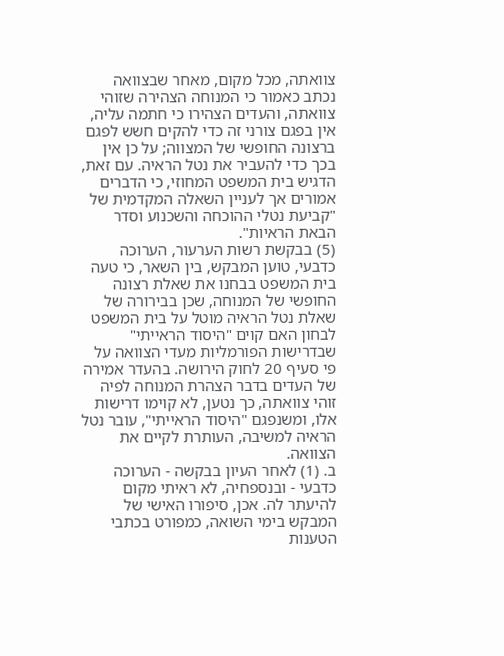צוואתה, מכל מקום, מאחר שבצוואה נכתב כאמור כי המנוחה הצהירה שזוהי צוואתה, והעדים הצהירו כי חתמה עליה, אין בפגם צורני זה כדי להקים חשש לפגם ברצונה החופשי של המצווה; על כן אין בכך כדי להעביר את נטל הראיה. עם זאת, הדגיש בית המשפט המחוזי, כי הדברים אמורים אך לעניין השאלה המקדמית של "קביעת נטלי ההוכחה והשכנוע וסדר הבאת הראיות".
(5) בבקשת רשות הערעור, הערוכה כדבעי, טוען המבקש, בין השאר, כי טעה בית המשפט בבחנו את שאלת רצונה החופשי של המנוחה, שכן בבירורה של שאלת נטל הראיה מוטל על בית המשפט לבחון האם קוים "היסוד הראייתי" שבדרישות הפורמליות מעדי הצוואה על פי סעיף 20 לחוק הירושה. בהעדר אמירה של העדים בדבר הצהרת המנוחה לפיה זוהי צוואתה, כך נטען, לא קוימו דרישות אלו, ומשנפגם "היסוד הראייתי", עובר נטל הראיה למשיבה, העותרת לקיים את הצוואה.
ב. (1) לאחר העיון בבקשה - הערוכה כדבעי - ובנספחיה, לא ראיתי מקום להיעתר לה. אכן, סיפורו האישי של המבקש בימי השואה, כמפורט בכתבי הטענות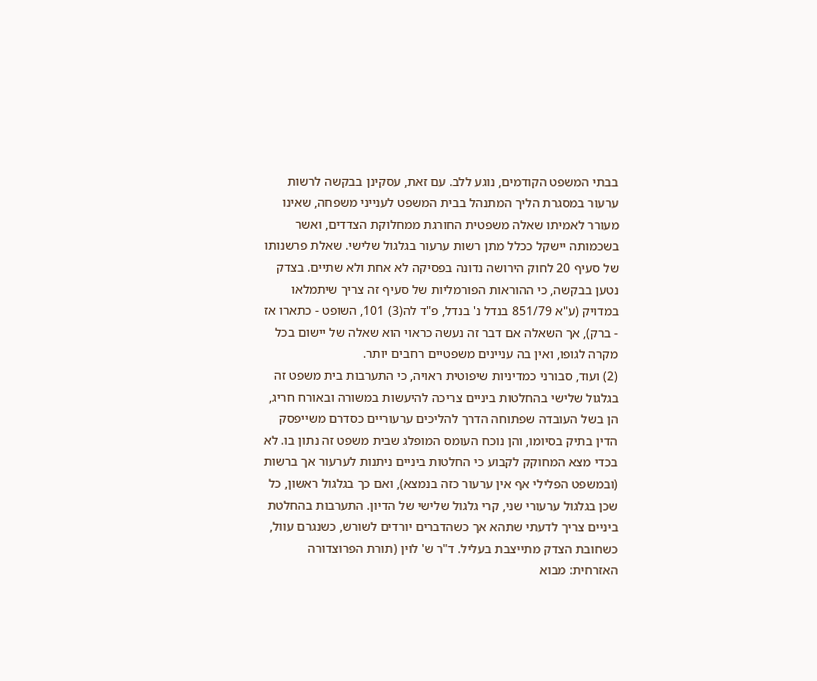בבתי המשפט הקודמים, נוגע ללב. עם זאת, עסקינן בבקשה לרשות ערעור במסגרת הליך המתנהל בבית המשפט לענייני משפחה, שאינו מעורר לאמיתו שאלה משפטית החורגת ממחלוקת הצדדים, ואשר בשכמותה יישקל ככלל מתן רשות ערעור בגלגול שלישי. שאלת פרשנותו של סעיף 20 לחוק הירושה נדונה בפסיקה לא אחת ולא שתיים. בצדק נטען בבקשה, כי ההוראות הפורמליות של סעיף זה צריך שיתמלאו במדויק (ע"א 851/79 בנדל נ' בנדל, פ"ד לה(3) 101, השופט - כתארו אז - ברק), אך השאלה אם דבר זה נעשה כראוי הוא שאלה של יישום בכל מקרה לגופו, ואין בה עניינים משפטיים רחבים יותר.
(2) ועוד, סבורני כמדיניות שיפוטית ראויה, כי התערבות בית משפט זה בגלגול שלישי בהחלטות ביניים צריכה להיעשות במשורה ובאורח חריג, הן בשל העובדה שפתוחה הדרך להליכים ערעוריים כסדרם משייפסק הדין בתיק בסיומו, והן נוכח העומס המופלג שבית משפט זה נתון בו. לא בכדי מצא המחוקק לקבוע כי החלטות ביניים ניתנות לערעור אך ברשות (ובמשפט הפלילי אף אין ערעור כזה בנמצא), ואם כך בגלגול ראשון, כל שכן בגלגול ערעורי שני, קרי גלגול שלישי של הדיון. התערבות בהחלטת ביניים צריך לדעתי שתהא אך כשהדברים יורדים לשורש, כשנגרם עוול, כשחובת הצדק מתייצבת בעליל. ד"ר ש' לוין (תורת הפרוצדורה האזרחית: מבוא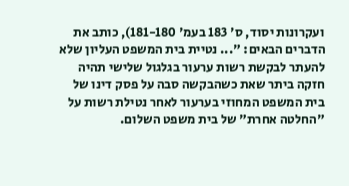ועקרונות יסוד, ס' 183 בעמ' 181-180), כותב את הדברים הבאים: "... נטיית בית המשפט העליון שלא להעתר לבקשת רשות ערעור בגלגול שלישי תהיה חזקה ביתר שאת כשהבקשה סבה על פסק דינו של בית המשפט המחוזי בערעור לאחר נטילת רשות על "החלטה אחרת" של בית משפט השלום.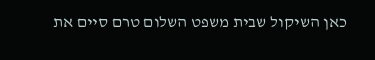כאן השיקול שבית משפט השלום טרם סיים את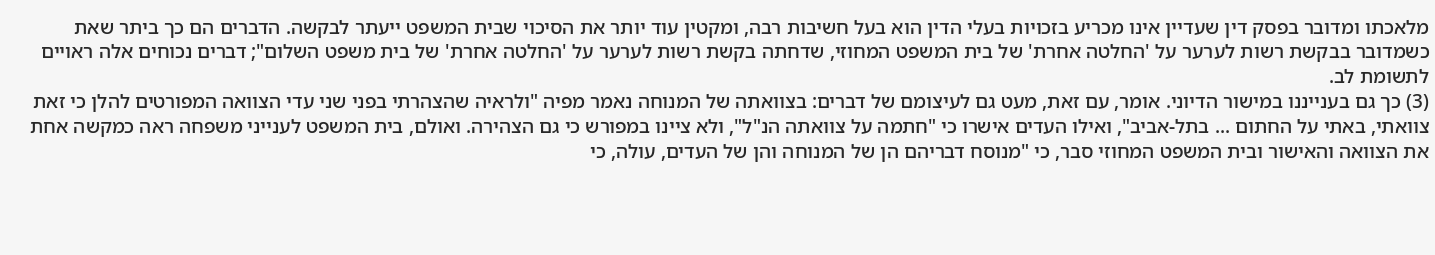מלאכתו ומדובר בפסק דין שעדיין אינו מכריע בזכויות בעלי הדין הוא בעל חשיבות רבה, ומקטין עוד יותר את הסיכוי שבית המשפט ייעתר לבקשה. הדברים הם כך ביתר שאת כשמדובר בבקשת רשות לערער על 'החלטה אחרת' של בית המשפט המחוזי, שדחתה בקשת רשות לערער על 'החלטה אחרת' של בית משפט השלום"; דברים נכוחים אלה ראויים לתשומת לב.
(3) כך גם בענייננו במישור הדיוני. אומר, עם זאת, מעט גם לעיצומם של דברים: בצוואתה של המנוחה נאמר מפיה "ולראיה שהצהרתי בפני שני עדי הצוואה המפורטים להלן כי זאת צוואתי, באתי על החתום ... בתל-אביב", ואילו העדים אישרו כי "חתמה על צוואתה הנ"ל", ולא ציינו במפורש כי גם הצהירה. ואולם, בית המשפט לענייני משפחה ראה כמקשה אחת את הצוואה והאישור ובית המשפט המחוזי סבר, כי "מנוסח דבריהם הן של המנוחה והן של העדים, עולה, כי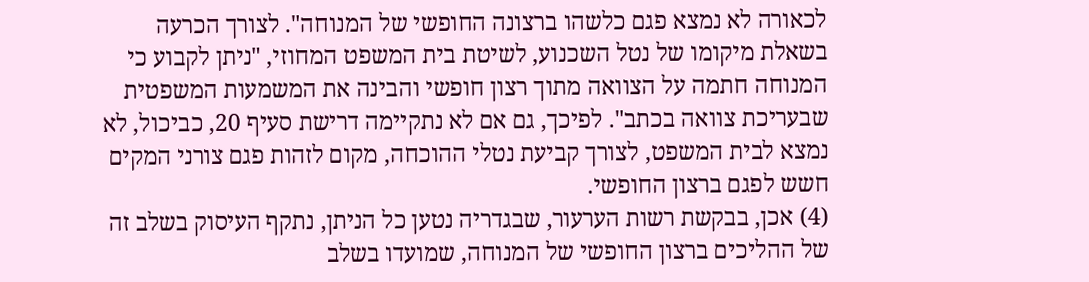לכאורה לא נמצא פגם כלשהו ברצונה החופשי של המנוחה". לצורך הכרעה בשאלת מיקומו של נטל השכנוע, לשיטת בית המשפט המחוזי, "ניתן לקבוע כי המנוחה חתמה על הצוואה מתוך רצון חופשי והבינה את המשמעות המשפטית שבעריכת צוואה בכתב". לפיכך, גם אם לא נתקיימה דרישת סעיף 20, כביכול, לא נמצא לבית המשפט, לצורך קביעת נטלי ההוכחה, מקום לזהות פגם צורני המקים חשש לפגם ברצון החופשי.
(4) אכן, בבקשת רשות הערעור, שבגדריה נטען כל הניתן, נתקף העיסוק בשלב זה של ההליכים ברצון החופשי של המנוחה, שמועדו בשלב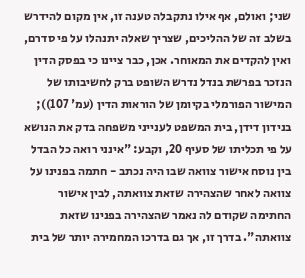שני; ואולם, אף אילו נתקבלה טענה זו, אין מקום להידרש בשלב זה של ההליכים, שצריך שאלה יתנהלו על פי סדרם, ואין להקדים את המאוחר. אכן, כבר ציינו כי בפסק הדין הנזכר בפרשת בנדל נדרש השופט ברק לחשיבותו של המישור הפורמלי בקיומן של הוראות הדין (עמ' 107)); בנידון דידן, בית המשפט לענייני משפחה בדק את הנושא על פי תכליתו של סעיף 20, וקבע: "אינני רואה כל הבדל בין נוסח אישור צוואה שבו היה נכתב - חתמה בפנינו על צוואה לאחר שהצהירה שזאת צוואתה, לבין אישור החתימה שקודם לה נאמר שהצהירה בפנינו שזאת צוואתה". בדרך זו, אך גם בדרכו המחמירה יותר של בית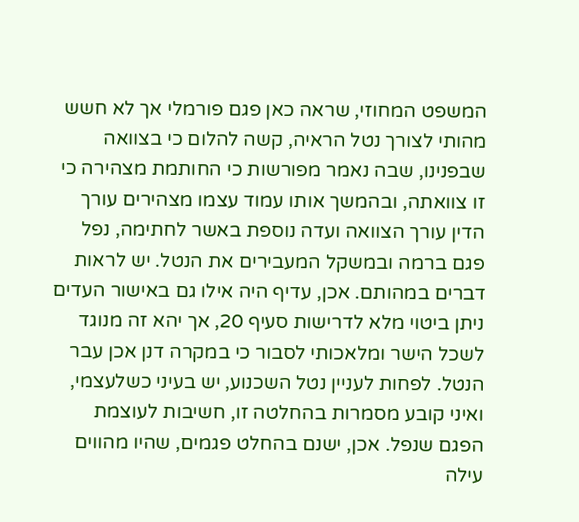המשפט המחוזי, שראה כאן פגם פורמלי אך לא חשש מהותי לצורך נטל הראיה, קשה להלום כי בצוואה שבפנינו, שבה נאמר מפורשות כי החותמת מצהירה כי זו צוואתה, ובהמשך אותו עמוד עצמו מצהירים עורך הדין עורך הצוואה ועדה נוספת באשר לחתימה, נפל פגם ברמה ובמשקל המעבירים את הנטל. יש לראות דברים במהותם. אכן, עדיף היה אילו גם באישור העדים ניתן ביטוי מלא לדרישות סעיף 20, אך יהא זה מנוגד לשכל הישר ומלאכותי לסבור כי במקרה דנן אכן עבר הנטל. לפחות לעניין נטל השכנוע, יש בעיני כשלעצמי, ואיני קובע מסמרות בהחלטה זו, חשיבות לעוצמת הפגם שנפל. אכן, ישנם בהחלט פגמים, שהיו מהווים עילה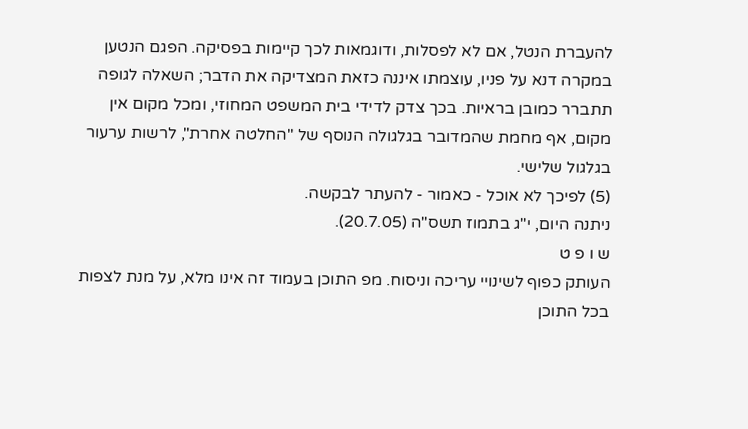להעברת הנטל, אם לא לפסלות, ודוגמאות לכך קיימות בפסיקה. הפגם הנטען במקרה דנא על פניו, עוצמתו איננה כזאת המצדיקה את הדבר; השאלה לגופה תתברר כמובן בראיות. בכך צדק לדידי בית המשפט המחוזי, ומכל מקום אין מקום, אף מחמת שהמדובר בגלגולה הנוסף של "החלטה אחרת", לרשות ערעור בגלגול שלישי.
(5) לפיכך לא אוכל - כאמור - להעתר לבקשה.
ניתנה היום, י"ג בתמוז תשס"ה (20.7.05).
ש ו פ ט
העותק כפוף לשינויי עריכה וניסוח. מפ התוכן בעמוד זה אינו מלא, על מנת לצפות בכל התוכן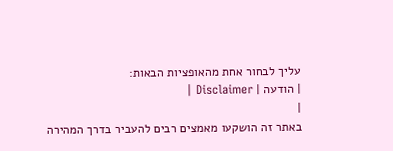עליך לבחור אחת מהאופציות הבאות:
| הודעה | Disclaimer |
|
באתר זה הושקעו מאמצים רבים להעביר בדרך המהירה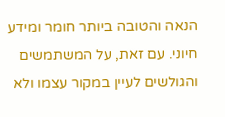הנאה והטובה ביותר חומר ומידע חיוני. עם זאת, על המשתמשים והגולשים לעיין במקור עצמו ולא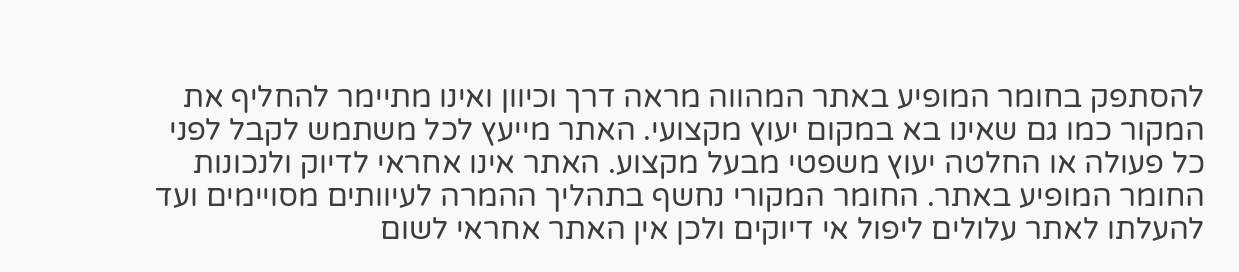להסתפק בחומר המופיע באתר המהווה מראה דרך וכיוון ואינו מתיימר להחליף את המקור כמו גם שאינו בא במקום יעוץ מקצועי. האתר מייעץ לכל משתמש לקבל לפני כל פעולה או החלטה יעוץ משפטי מבעל מקצוע. האתר אינו אחראי לדיוק ולנכונות החומר המופיע באתר. החומר המקורי נחשף בתהליך ההמרה לעיוותים מסויימים ועד להעלתו לאתר עלולים ליפול אי דיוקים ולכן אין האתר אחראי לשום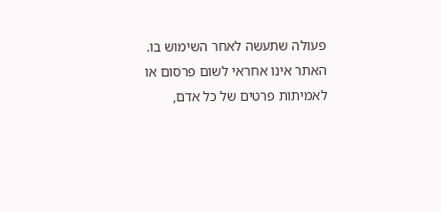פעולה שתעשה לאחר השימוש בו. האתר אינו אחראי לשום פרסום או לאמיתות פרטים של כל אדם,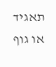תאגיד או גוף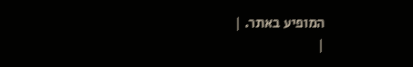המופיע באתר. |
|